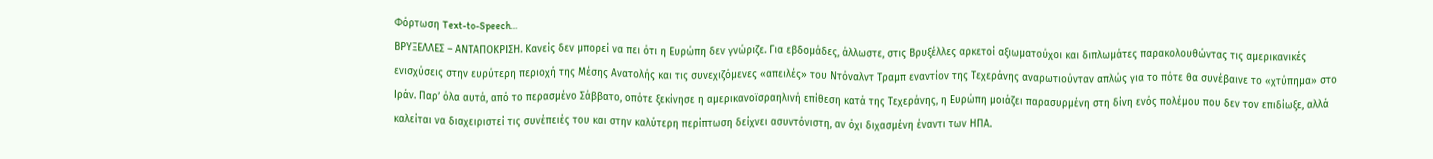Φόρτωση Text-to-Speech…
ΒΡΥΞΕΛΛΕΣ – ΑΝΤΑΠΟΚΡΙΣΗ. Κανείς δεν μπορεί να πει ότι η Ευρώπη δεν γνώριζε. Για εβδομάδες, άλλωστε, στις Βρυξέλλες αρκετοί αξιωματούχοι και διπλωμάτες παρακολουθώντας τις αμερικανικές ενισχύσεις στην ευρύτερη περιοχή της Μέσης Ανατολής και τις συνεχιζόμενες «απειλές» του Ντόναλντ Τραμπ εναντίον της Τεχεράνης αναρωτιούνταν απλώς για το πότε θα συνέβαινε το «χτύπημα» στο Ιράν. Παρ’ όλα αυτά, από το περασμένο Σάββατο, οπότε ξεκίνησε η αμερικανοϊσραηλινή επίθεση κατά της Τεχεράνης, η Ευρώπη μοιάζει παρασυρμένη στη δίνη ενός πολέμου που δεν τον επιδίωξε, αλλά καλείται να διαχειριστεί τις συνέπειές του και στην καλύτερη περίπτωση δείχνει ασυντόνιστη, αν όχι διχασμένη έναντι των ΗΠΑ.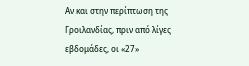Αν και στην περίπτωση της Γροιλανδίας, πριν από λίγες εβδομάδες, οι «27»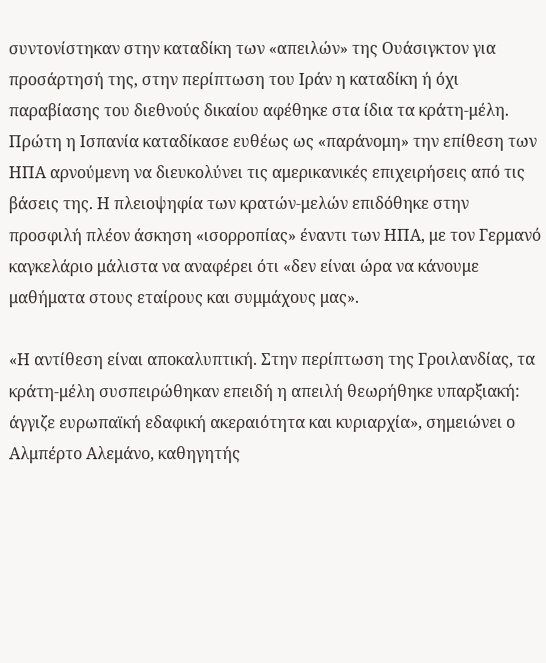συντονίστηκαν στην καταδίκη των «απειλών» της Ουάσιγκτον για προσάρτησή της, στην περίπτωση του Ιράν η καταδίκη ή όχι παραβίασης του διεθνούς δικαίου αφέθηκε στα ίδια τα κράτη-μέλη. Πρώτη η Ισπανία καταδίκασε ευθέως ως «παράνομη» την επίθεση των ΗΠΑ αρνούμενη να διευκολύνει τις αμερικανικές επιχειρήσεις από τις βάσεις της. Η πλειοψηφία των κρατών-μελών επιδόθηκε στην προσφιλή πλέον άσκηση «ισορροπίας» έναντι των ΗΠΑ, με τον Γερμανό καγκελάριο μάλιστα να αναφέρει ότι «δεν είναι ώρα να κάνουμε μαθήματα στους εταίρους και συμμάχους μας».

«Η αντίθεση είναι αποκαλυπτική. Στην περίπτωση της Γροιλανδίας, τα κράτη-μέλη συσπειρώθηκαν επειδή η απειλή θεωρήθηκε υπαρξιακή: άγγιζε ευρωπαϊκή εδαφική ακεραιότητα και κυριαρχία», σημειώνει ο Αλμπέρτο Αλεμάνο, καθηγητής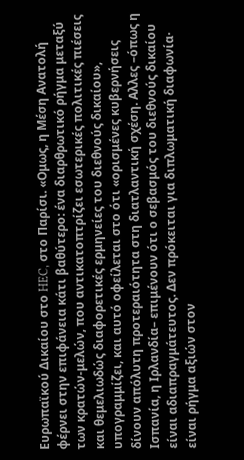Ευρωπαϊκού Δικαίου στο HEC, στο Παρίσι. «Ομως, η Μέση Ανατολή φέρνει στην επιφάνεια κάτι βαθύτερο: ένα διαρθρωτικό ρήγμα μεταξύ των κρατών-μελών, που αντικατοπτρίζει εσωτερικές πολιτικές πιέσεις και θεμελιωδώς διαφορετικές ερμηνείες του διεθνούς δικαίου», υπογραμμίζει, και αυτό οφείλεται στο ότι «ορισμένες κυβερνήσεις δίνουν απόλυτη προτεραιότητα στη διατλαντική σχέση. Αλλες –όπως η Ισπανία, η Ιρλανδία– επιμένουν ότι ο σεβασμός του διεθνούς δικαίου είναι αδιαπραγμάτευτος. Δεν πρόκειται για διπλωματική διαφωνία· είναι ρήγμα αξιών στον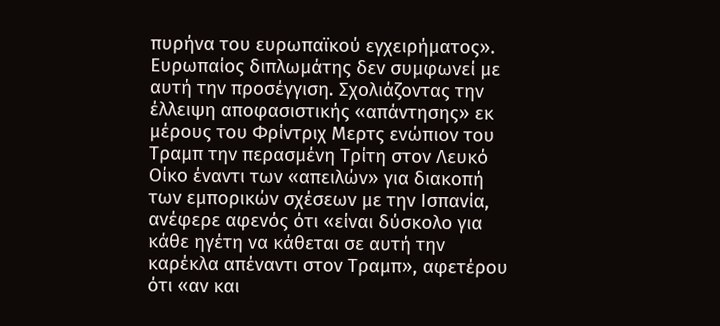πυρήνα του ευρωπαϊκού εγχειρήματος».
Ευρωπαίος διπλωμάτης δεν συμφωνεί με αυτή την προσέγγιση. Σχολιάζοντας την έλλειψη αποφασιστικής «απάντησης» εκ μέρους του Φρίντριχ Μερτς ενώπιον του Τραμπ την περασμένη Τρίτη στον Λευκό Οίκο έναντι των «απειλών» για διακοπή των εμπορικών σχέσεων με την Ισπανία, ανέφερε αφενός ότι «είναι δύσκολο για κάθε ηγέτη να κάθεται σε αυτή την καρέκλα απέναντι στον Τραμπ», αφετέρου ότι «αν και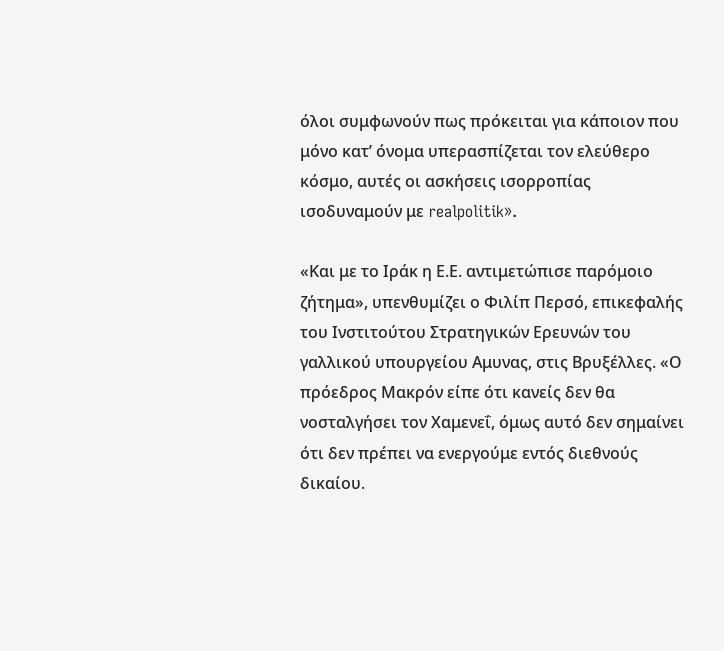όλοι συμφωνούν πως πρόκειται για κάποιον που μόνο κατ’ όνομα υπερασπίζεται τον ελεύθερο κόσμο, αυτές οι ασκήσεις ισορροπίας ισοδυναμούν με realpolitik».

«Και με το Ιράκ η Ε.Ε. αντιμετώπισε παρόμοιο ζήτημα», υπενθυμίζει ο Φιλίπ Περσό, επικεφαλής του Ινστιτούτου Στρατηγικών Ερευνών του γαλλικού υπουργείου Αμυνας, στις Βρυξέλλες. «Ο πρόεδρος Μακρόν είπε ότι κανείς δεν θα νοσταλγήσει τον Χαμενεΐ, όμως αυτό δεν σημαίνει ότι δεν πρέπει να ενεργούμε εντός διεθνούς δικαίου.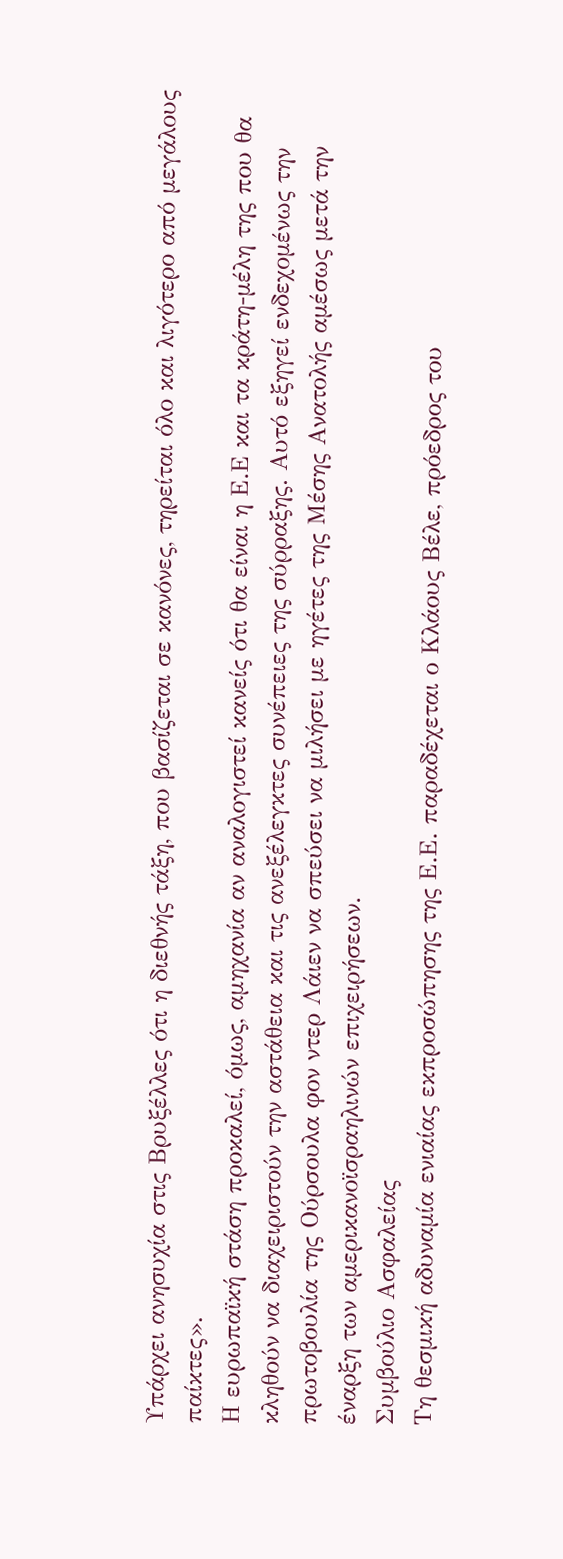Υπάρχει ανησυχία στις Βρυξέλλες ότι η διεθνής τάξη, που βασίζεται σε κανόνες, τηρείται όλο και λιγότερο από μεγάλους παίκτες».
Η ευρωπαϊκή στάση προκαλεί, όμως, αμηχανία αν αναλογιστεί κανείς ότι θα είναι η Ε.Ε και τα κράτη-μέλη της που θα κληθούν να διαχειριστούν την αστάθεια και τις ανεξέλεγκτες συνέπειες της σύρραξης. Αυτό εξηγεί ενδεχομένως την πρωτοβουλία της Ούρσουλα φον ντερ Λάιεν να σπεύσει να μιλήσει με ηγέτες της Μέσης Ανατολής αμέσως μετά την έναρξη των αμερικανοϊσραηλινών επιχειρήσεων.
Συμβούλιο Ασφαλείας
Τη θεσμική αδυναμία ενιαίας εκπροσώπησης της Ε.Ε. παραδέχεται ο Κλάους Βέλε, πρόεδρος του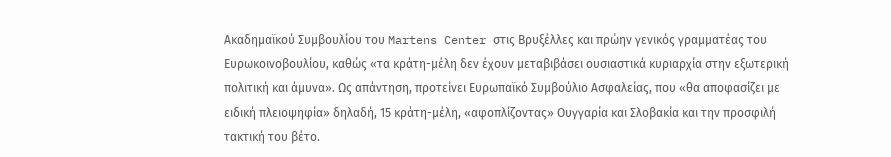Ακαδημαϊκού Συμβουλίου του Martens Center στις Βρυξέλλες και πρώην γενικός γραμματέας του Ευρωκοινοβουλίου, καθώς «τα κράτη-μέλη δεν έχουν μεταβιβάσει ουσιαστικά κυριαρχία στην εξωτερική πολιτική και άμυνα». Ως απάντηση, προτείνει Ευρωπαϊκό Συμβούλιο Ασφαλείας, που «θα αποφασίζει με ειδική πλειοψηφία» δηλαδή, 15 κράτη-μέλη, «αφοπλίζοντας» Ουγγαρία και Σλοβακία και την προσφιλή τακτική του βέτο.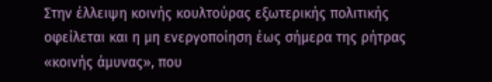Στην έλλειψη κοινής κουλτούρας εξωτερικής πολιτικής οφείλεται και η μη ενεργοποίηση έως σήμερα της ρήτρας «κοινής άμυνας», που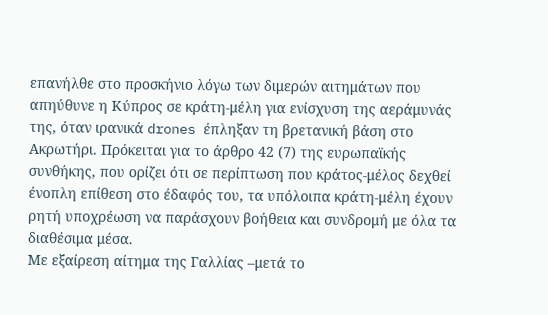επανήλθε στο προσκήνιο λόγω των διμερών αιτημάτων που απηύθυνε η Κύπρος σε κράτη-μέλη για ενίσχυση της αεράμυνάς της, όταν ιρανικά drones έπληξαν τη βρετανική βάση στο Ακρωτήρι. Πρόκειται για το άρθρο 42 (7) της ευρωπαϊκής συνθήκης, που ορίζει ότι σε περίπτωση που κράτος-μέλος δεχθεί ένοπλη επίθεση στο έδαφός του, τα υπόλοιπα κράτη-μέλη έχουν ρητή υποχρέωση να παράσχουν βοήθεια και συνδρομή με όλα τα διαθέσιμα μέσα.
Με εξαίρεση αίτημα της Γαλλίας –μετά το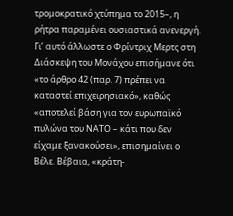τρομοκρατικό χτύπημα το 2015–, η ρήτρα παραμένει ουσιαστικά ανενεργή. Γι’ αυτό άλλωστε ο Φρίντριχ Μερτς στη Διάσκεψη του Μονάχου επισήμανε ότι «το άρθρο 42 (παρ. 7) πρέπει να καταστεί επιχειρησιακό», καθώς «αποτελεί βάση για τον ευρωπαϊκό πυλώνα του ΝΑΤΟ – κάτι που δεν είχαμε ξανακούσει», επισημαίνει ο Βέλε. Βέβαια, «κράτη-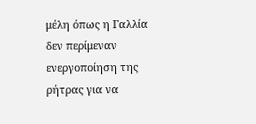μέλη όπως η Γαλλία δεν περίμεναν ενεργοποίηση της ρήτρας για να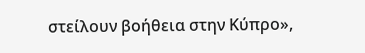στείλουν βοήθεια στην Κύπρο»,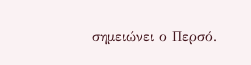σημειώνει ο Περσό.